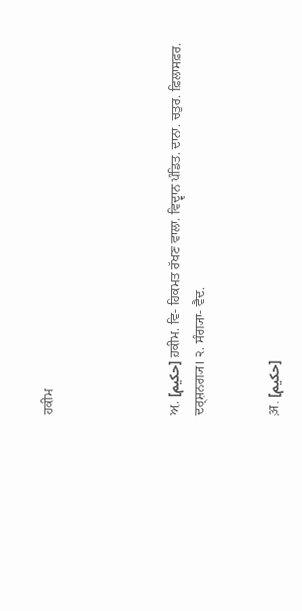ਹਕੀਮ




ਅ਼. [حکیم] ਹ਼ਕੀਮ. ਵਿ- ਹਿਕਮਤ ਰੱਖਣ ਵਾਲਾ. ਵਿਦ੍ਵਾਨ ਪੰਡਿਤ. ਦਾਨਾ. ਚਤੁਰ. ਫ਼ਿਲਾਸਫ਼ਰ. ਦਰ੍‍ਸ਼ਨਗ੍ਯ। ੨. ਸੰਗ੍ਯਾ- ਵੈਦ.


अ़. [حکیم]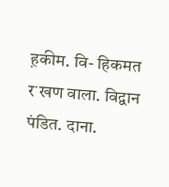ह़कीम. वि- हिकमत रॱखण वाला. विद्वान पंडित. दाना.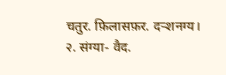चतुर. फ़िलासफ़र. दर्‍शनग्य। २. संग्या- वैद.